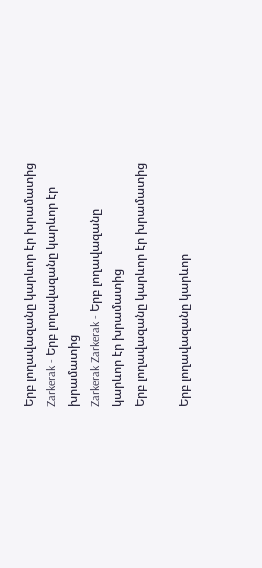Երբ լողավազանը կարևոր էր խրամատից Zarkerak - Երբ լողավազանը կարևոր էր խրամատից
Zarkerak Zarkerak - Երբ լողավազանը կարևոր էր խրամատից
Երբ լողավազանը կարևոր էր խրամատից

Երբ լողավազանը կարևոր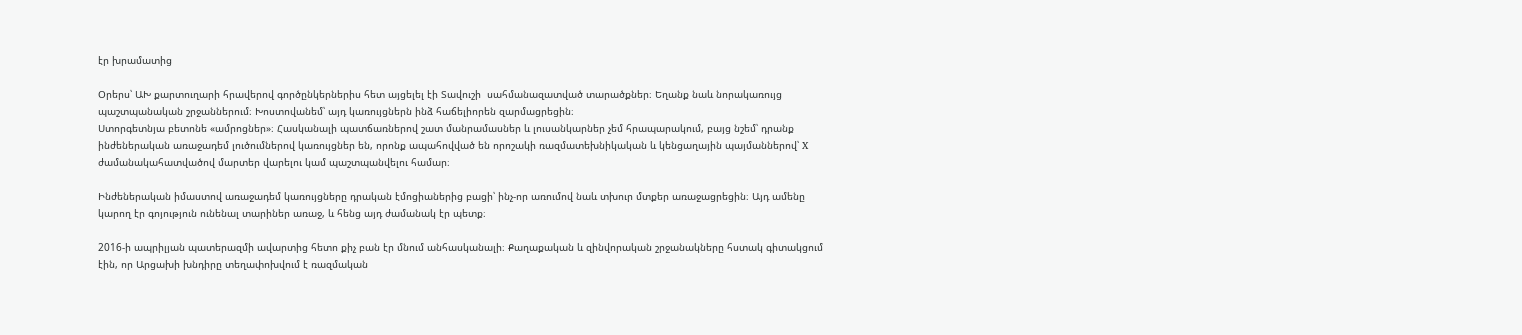էր խրամատից

Օրերս՝ ԱԽ քարտուղարի հրավերով գործընկերներիս հետ այցելել էի Տավուշի  սահմանազատված տարածքներ։ Եղանք նաև նորակառույց պաշտպանական շրջաններում։ Խոստովանեմ՝ այդ կառույցներն ինձ հաճելիորեն զարմացրեցին։
Ստորգետնյա բետոնե «ամրոցներ»։ Հասկանալի պատճառներով շատ մանրամասներ և լուսանկարներ չեմ հրապարակում, բայց նշեմ՝ դրանք ինժեներական առաջադեմ լուծումներով կառույցներ են, որոնք ապահովված են որոշակի ռազմատեխնիկական և կենցաղային պայմաններով՝ X ժամանակահատվածով մարտեր վարելու կամ պաշտպանվելու համար։

Ինժեներական իմաստով առաջադեմ կառույցները դրական էմոցիաներից բացի՝ ինչ-որ առումով նաև տխուր մտքեր առաջացրեցին։ Այդ ամենը կարող էր գոյություն ունենալ տարիներ առաջ, և հենց այդ ժամանակ էր պետք։

2016-ի ապրիլյան պատերազմի ավարտից հետո քիչ բան էր մնում անհասկանալի։ Քաղաքական և զինվորական շրջանակները հստակ գիտակցում էին, որ Արցախի խնդիրը տեղափոխվում է ռազմական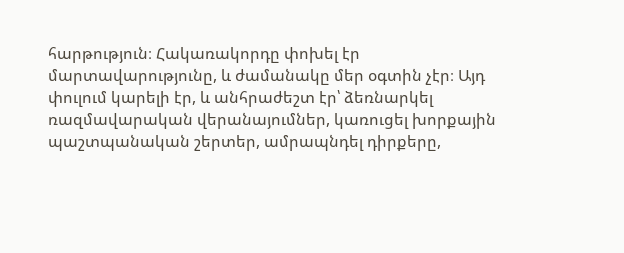հարթություն։ Հակառակորդը փոխել էր մարտավարությունը, և ժամանակը մեր օգտին չէր։ Այդ փուլում կարելի էր, և անհրաժեշտ էր՝ ձեռնարկել ռազմավարական վերանայումներ, կառուցել խորքային պաշտպանական շերտեր, ամրապնդել դիրքերը,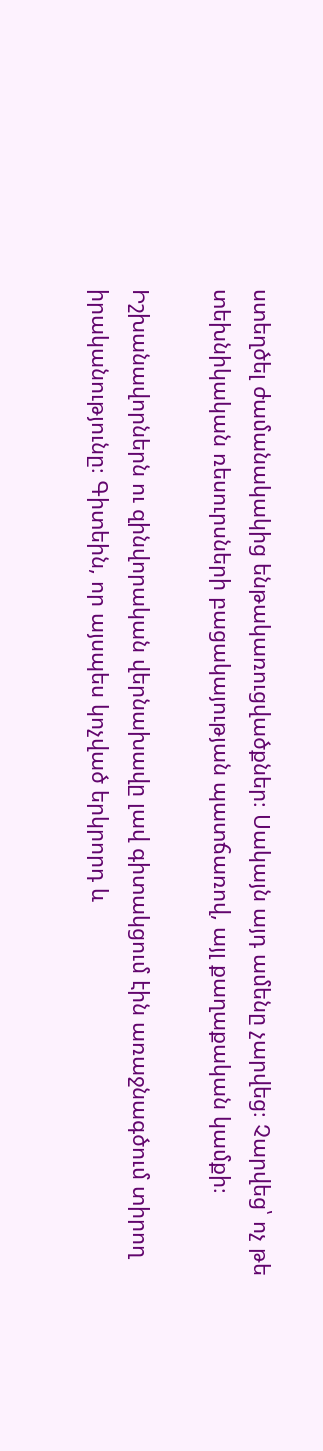ստեղծել ժամանակակից ենթակառուցվածքներ։ Սակայն այդ ամենը չարվեց։ Չարվեց՝ ոչ թե տեխնիկական ռեսուրսների բացակայության պատճառով, այլ քաղաքական կամքի։

Իշխանավորներն ու զինվորական վերնախավը լավ գիտակցում էին առաջնագծում տիրող իրականությունը։ Գիտեին, որ այսպես կոչված երկրորդ և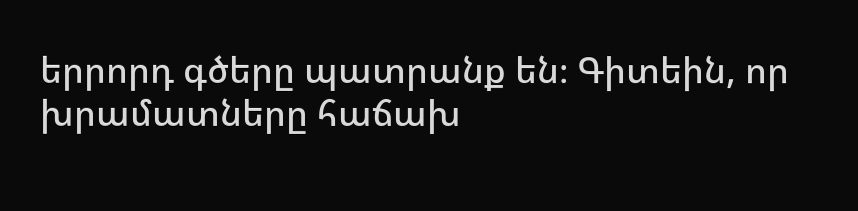երրորդ գծերը պատրանք են։ Գիտեին, որ խրամատները հաճախ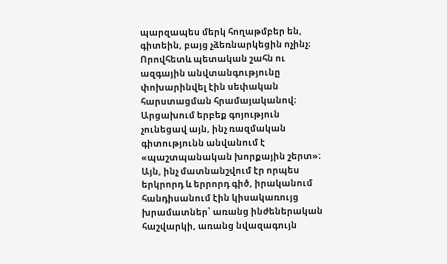պարզապես մերկ հողաթմբեր են, գիտեին, բայց չձեռնարկեցին ոչինչ։ Որովհետև պետական շահն ու ազգային անվտանգությունը փոխարինվել էին սեփական հարստացման հրամայականով։
Արցախում երբեք գոյություն չունեցավ այն, ինչ ռազմական գիտությունն անվանում է «պաշտպանական խորքային շերտ»։ Այն, ինչ մատնանշվում էր որպես երկրորդ և երրորդ գիծ, իրականում հանդիսանում էին կիսակառույց խրամատներ՝ առանց ինժեներական հաշվարկի, առանց նվազագույն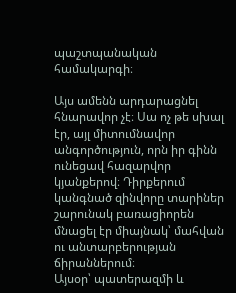պաշտպանական համակարգի։

Այս ամենն արդարացնել հնարավոր չէ։ Սա ոչ թե սխալ էր, այլ միտումնավոր անգործություն, որն իր գինն ունեցավ հազարվոր կյանքերով։ Դիրքերում կանգնած զինվորը տարիներ շարունակ բառացիորեն մնացել էր միայնակ՝ մահվան ու անտարբերության ճիրաններում։
Այսօր՝ պատերազմի և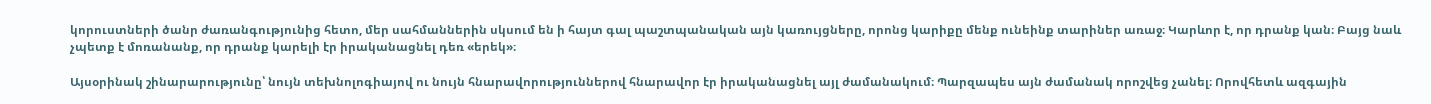կորուստների ծանր ժառանգությունից հետո, մեր սահմաններին սկսում են ի հայտ գալ պաշտպանական այն կառույցները, որոնց կարիքը մենք ունեինք տարիներ առաջ։ Կարևոր է, որ դրանք կան։ Բայց նաև չպետք է մոռանանք, որ դրանք կարելի էր իրականացնել դեռ «երեկ»։

Այսօրինակ շինարարությունը՝ նույն տեխնոլոգիայով ու նույն հնարավորություններով հնարավոր էր իրականացնել այլ ժամանակում։ Պարզապես այն ժամանակ որոշվեց չանել։ Որովհետև ազգային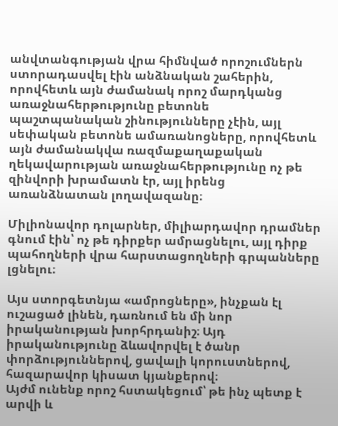անվտանգության վրա հիմնված որոշումներն ստորադասվել էին անձնական շահերին, որովհետև այն ժամանակ որոշ մարդկանց առաջնահերթությունը բետոնե պաշտպանական շինությունները չէին, այլ սեփական բետոնե ամառանոցները, որովհետև այն ժամանակվա ռազմաքաղաքական ղեկավարության առաջնահերթությունը ոչ թե զինվորի խրամատն էր, այլ իրենց առանձնատան լողավազանը։

Միլիոնավոր դոլարներ, միլիարդավոր դրամներ գնում էին՝ ոչ թե դիրքեր ամրացնելու, այլ դիրք պահողների վրա հարստացողների գրպանները լցնելու։

Այս ստորգետնյա «ամրոցները», ինչքան էլ ուշացած լինեն, դառնում են մի նոր իրականության խորհրդանիշ։ Այդ իրականությունը ձևավորվել է ծանր փորձություններով, ցավալի կորուստներով, հազարավոր կիսատ կյանքերով։
Այժմ ունենք որոշ հստակեցում՝ թե ինչ պետք է արվի և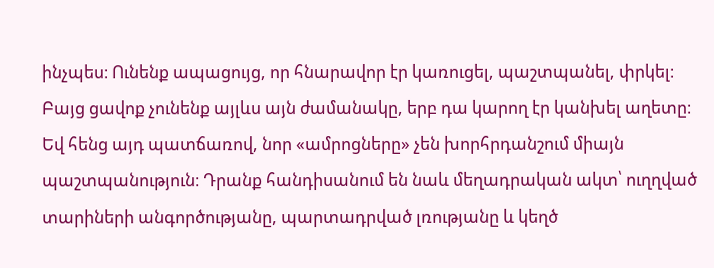ինչպես։ Ունենք ապացույց, որ հնարավոր էր կառուցել, պաշտպանել, փրկել։ Բայց ցավոք չունենք այլևս այն ժամանակը, երբ դա կարող էր կանխել աղետը։
Եվ հենց այդ պատճառով, նոր «ամրոցները» չեն խորհրդանշում միայն պաշտպանություն։ Դրանք հանդիսանում են նաև մեղադրական ակտ՝ ուղղված տարիների անգործությանը, պարտադրված լռությանը և կեղծ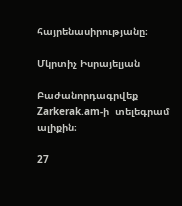հայրենասիրությանը։

Մկրտիչ Իսրայելյան

Բաժանորդագրվեք Zarkerak.am-ի  տելեգրամ ալիքին։

27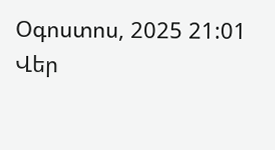Օգոստոս, 2025 21:01
Վեր